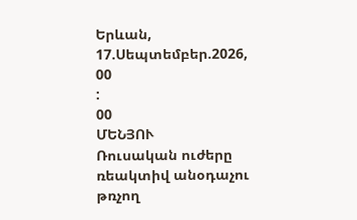Երևան, 17.Սեպտեմբեր.2026,
00
:
00
ՄԵՆՅՈՒ
Ռուսական ուժերը ռեակտիվ անօդաչու թռչող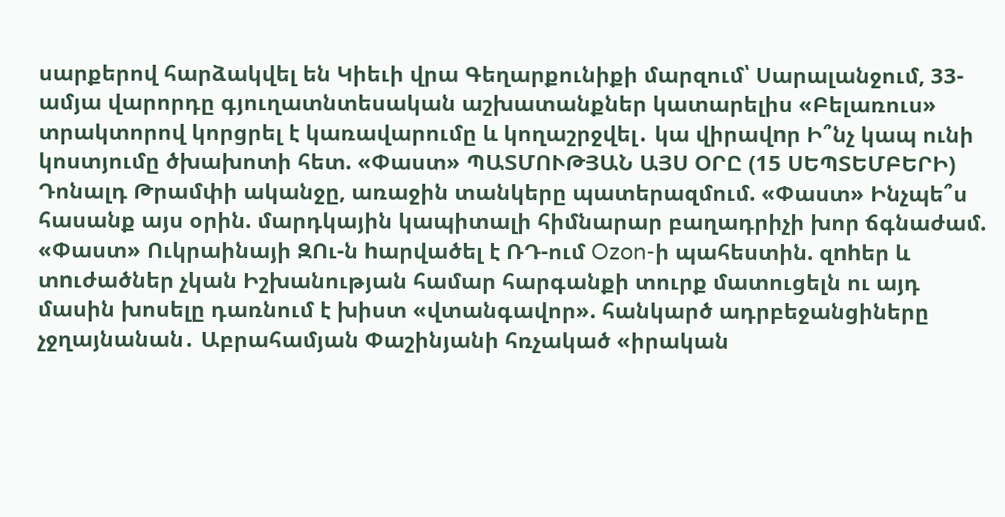սարքերով հարձակվել են Կիեւի վրա Գեղարքունիքի մարզում՝ Սարալանջում, 33-ամյա վարորդը գյուղատնտեսական աշխատանքներ կատարելիս «Բելառուս» տրակտորով կորցրել է կառավարումը և կողաշրջվել․ կա վիրավnր Ի՞նչ կապ ունի կոստյումը ծխախոտի հետ. «Փաստ» ՊԱՏՄՈՒԹՅԱՆ ԱՅՍ ՕՐԸ (15 ՍԵՊՏԵՄԲԵՐԻ) Դոնալդ Թրամփի ականջը, առաջին տանկերը պատերազմում. «Փաստ» Ինչպե՞ս հասանք այս օրին. մարդկային կապիտալի հիմնարար բաղադրիչի խոր ճգնաժամ. «Փաստ» Ուկրաինայի ԶՈւ-ն hարվածել է ՌԴ-ում Ozon-ի պահեստին. զnhեր և տnւժածներ չկան Իշխանության համար հարգանքի տուրք մատուցելն ու այդ մասին խոսելը դառնում է խիստ «վտանգավոր». հանկարծ ադրբեջանցիները չջղայնանան․ Աբրահամյան Փաշինյանի հռչակած «իրական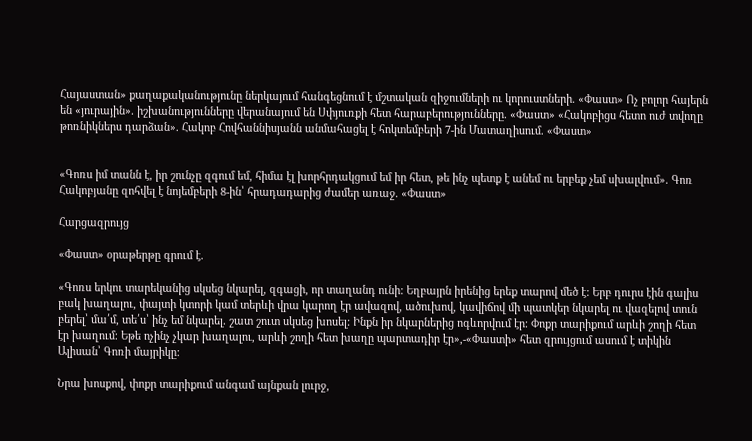Հայաստան» քաղաքականությունը ներկայում հանգեցնում է մշտական զիջումների ու կորուստների. «Փաստ» Ոչ բոլոր հայերն են «յուրային». իշխանությունները վերանայում են Սփյուռքի հետ հարաբերությունները. «Փաստ» «Հակոբիցս հետո ուժ տվողը թոռնիկներս դարձան». Հակոբ Հովհաննիսյանն անմահացել է հոկտեմբերի 7-ին Մատաղիսում. «Փաստ»


«Գոռս իմ տանն է, իր շունչը զգում եմ, հիմա էլ խորհրդակցում եմ իր հետ, թե ինչ պետք է անեմ ու երբեք չեմ սխալվում». Գոռ Հակոբյանը զոհվել է նոյեմբերի 8-ին՝ հրադադարից ժամեր առաջ. «Փաստ»

Հարցազրույց

«Փաստ» օրաթերթը գրում է.

«Գոռս երկու տարեկանից սկսեց նկարել, զգացի, որ տաղանդ ունի: Եղբայրն իրենից երեք տարով մեծ է: Երբ դուրս էին գալիս բակ խաղալու, փայտի կտորի կամ տերևի վրա կարող էր ավազով, ածուխով, կավիճով մի պատկեր նկարել ու վազելով տուն բերել՝ մա՛մ, տե՛ս՝ ինչ եմ նկարել. շատ շուտ սկսեց խոսել: Ինքն իր նկարներից ոգևորվում էր։ Փոքր տարիքում արևի շողի հետ էր խաղում։ Եթե ոչինչ չկար խաղալու, արևի շողի հետ խաղը պարտադիր էր»,-«Փաստի» հետ զրույցում ասում է տիկին Ալիսան՝ Գոռի մայրիկը:

Նրա խոսքով, փոքր տարիքում անգամ այնքան լուրջ,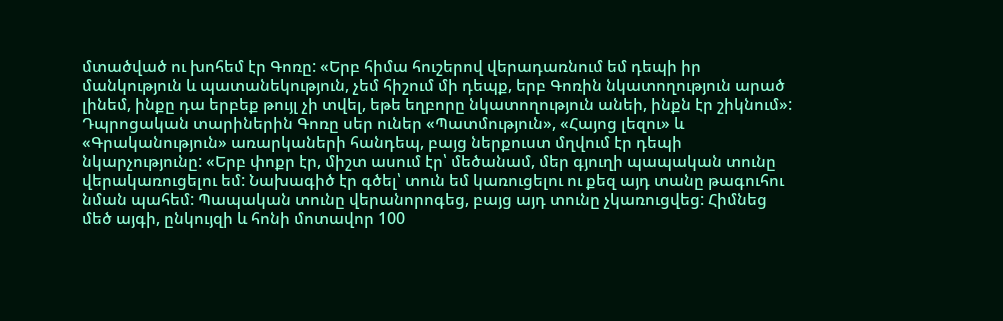մտածված ու խոհեմ էր Գոռը: «Երբ հիմա հուշերով վերադառնում եմ դեպի իր մանկություն և պատանեկություն, չեմ հիշում մի դեպք, երբ Գոռին նկատողություն արած լինեմ, ինքը դա երբեք թույլ չի տվել, եթե եղբորը նկատողություն անեի, ինքն էր շիկնում»: Դպրոցական տարիներին Գոռը սեր ուներ «Պատմություն», «Հայոց լեզու» և «Գրականություն» առարկաների հանդեպ, բայց ներքուստ մղվում էր դեպի նկարչությունը: «Երբ փոքր էր, միշտ ասում էր՝ մեծանամ, մեր գյուղի պապական տունը վերակառուցելու եմ: Նախագիծ էր գծել՝ տուն եմ կառուցելու ու քեզ այդ տանը թագուհու նման պահեմ: Պապական տունը վերանորոգեց, բայց այդ տունը չկառուցվեց: Հիմնեց մեծ այգի, ընկույզի և հոնի մոտավոր 100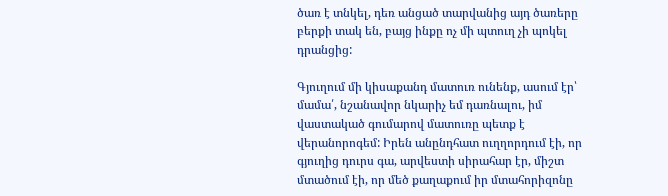ծառ է տնկել, դեռ անցած տարվանից այդ ծառերը բերքի տակ են, բայց ինքը ոչ մի պտուղ չի պոկել դրանցից:

Գյուղում մի կիսաքանդ մատուռ ունենք, ասում էր՝ մամա՛, նշանավոր նկարիչ եմ դառնալու, իմ վաստակած գումարով մատուռը պետք է վերանորոգեմ: Իրեն անընդհատ ուղղորդում էի, որ գյուղից դուրս գա, արվեստի սիրահար էր, միշտ մտածում էի, որ մեծ քաղաքում իր մտահորիզոնը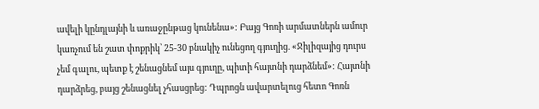ավելի կընդլայնի և առաջընթաց կունենա»: Բայց Գոռի արմատներն ամուր կառչում են շատ փոքրիկ՝ 25-30 բնակիչ ունեցող գյուղից. «Ջիլիզայից դուրս չեմ գալու, պետք է շենացնեմ այս գյուղը, պիտի հայտնի դարձնեմ»: Հայտնի դարձրեց, բայց շենացնել չհասցրեց: Դպրոցն ավարտելուց հետո Գոռն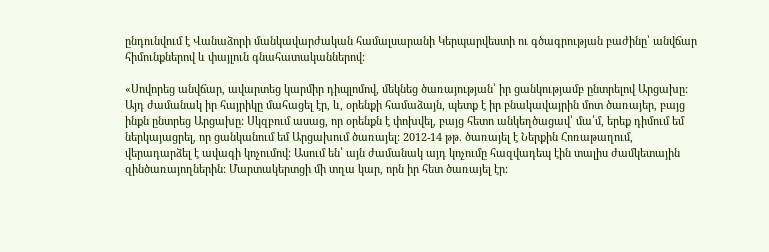ընդունվում է Վանաձորի մանկավարժական համալսարանի Կերպարվեստի ու գծագրության բաժինը՝ անվճար հիմունքներով և փայլուն գնահատականներով:

«Սովորեց անվճար, ավարտեց կարմիր դիպլոմով, մեկնեց ծառայության՝ իր ցանկությամբ ընտրելով Արցախը: Այդ ժամանակ իր հայրիկը մահացել էր, և, օրենքի համաձայն, պետք է իր բնակավայրին մոտ ծառայեր, բայց ինքն ընտրեց Արցախը: Սկզբում ասաց, որ օրենքն է փոխվել, բայց հետո անկեղծացավ՝ մա՛մ, երեք դիմում եմ ներկայացրել, որ ցանկանում եմ Արցախում ծառայել: 2012-14 թթ. ծառայել է Ներքին Հոռաթաղում, վերադարձել է ավագի կոչումով: Ասում են՝ այն ժամանակ այդ կոչումը հազվադեպ էին տալիս ժամկետային զինծառայողներին: Մարտակերտցի մի տղա կար, որն իր հետ ծառայել էր: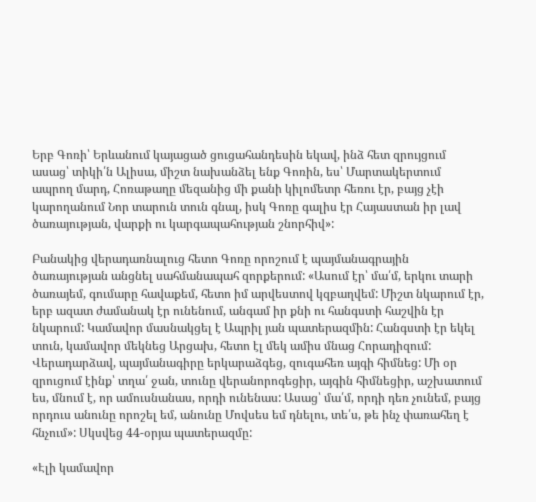Երբ Գոռի՝ Երևանում կայացած ցուցահանդեսին եկավ, ինձ հետ զրույցում ասաց՝ տիկի՛ն Ալիսա, միշտ նախանձել ենք Գոռին, ես՝ Մարտակերտում ապրող մարդ, Հոռաթաղը մեզանից մի քանի կիլոմետր հեռու էր, բայց չէի կարողանում Նոր տարուն տուն գնալ, իսկ Գոռը գալիս էր Հայաստան իր լավ ծառայության, վարքի ու կարգապահության շնորհիվ»:

Բանակից վերադառնալուց հետո Գոռը որոշում է պայմանագրային ծառայության անցնել սահմանապահ զորքերում: «Ասում էր՝ մա՛մ, երկու տարի ծառայեմ, գումարը հավաքեմ, հետո իմ արվեստով կզբաղվեմ: Միշտ նկարում էր, երբ ազատ ժամանակ էր ունենում, անգամ իր քնի ու հանգստի հաշվին էր նկարում: Կամավոր մասնակցել է Ապրիլ յան պատերազմին: Հանգստի էր եկել տուն, կամավոր մեկնեց Արցախ, հետո էլ մեկ ամիս մնաց Հորադիզում: Վերադարձավ, պայմանագիրը երկարաձգեց, զուգահեռ այգի հիմնեց: Մի օր զրուցում էինք՝ տղա՛ ջան, տունը վերանորոգեցիր, այգին հիմնեցիր, աշխատում ես, մնում է, որ ամուսնանաս, որդի ունենաս: Ասաց՝ մա՛մ, որդի դեռ չունեմ, բայց որդուս անունը որոշել եմ, անունը Մովսես եմ դնելու, տե՛ս, թե ինչ փառահեղ է հնչում»: Սկսվեց 44-օրյա պատերազմը:

«Էլի կամավոր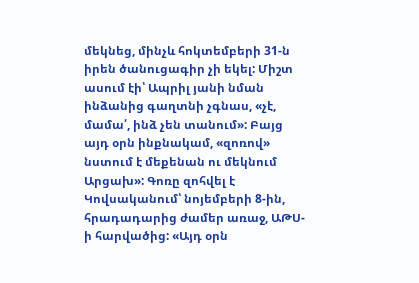մեկնեց, մինչև հոկտեմբերի 31-ն իրեն ծանուցագիր չի եկել: Միշտ ասում էի՝ Ապրիլ յանի նման ինձանից գաղտնի չգնաս, «չէ, մամա՛, ինձ չեն տանում»: Բայց այդ օրն ինքնակամ, «զոռով» նստում է մեքենան ու մեկնում Արցախ»: Գոռը զոհվել է Կովսականում՝ նոյեմբերի 8-ին, հրադադարից ժամեր առաջ, ԱԹՍ-ի հարվածից: «Այդ օրն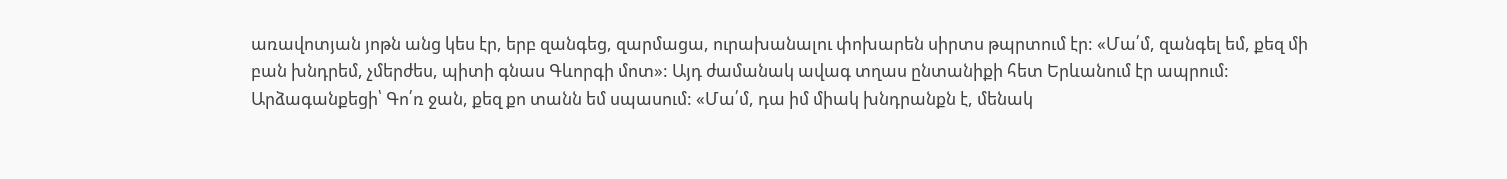առավոտյան յոթն անց կես էր, երբ զանգեց, զարմացա, ուրախանալու փոխարեն սիրտս թպրտում էր: «Մա՛մ, զանգել եմ, քեզ մի բան խնդրեմ, չմերժես, պիտի գնաս Գևորգի մոտ»: Այդ ժամանակ ավագ տղաս ընտանիքի հետ Երևանում էր ապրում: Արձագանքեցի՝ Գո՛ռ ջան, քեզ քո տանն եմ սպասում: «Մա՛մ, դա իմ միակ խնդրանքն է, մենակ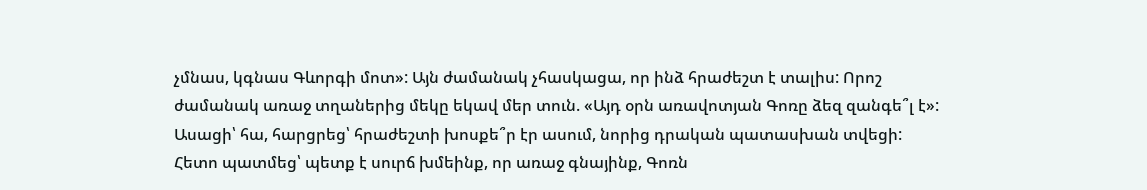չմնաս, կգնաս Գևորգի մոտ»: Այն ժամանակ չհասկացա, որ ինձ հրաժեշտ է տալիս: Որոշ ժամանակ առաջ տղաներից մեկը եկավ մեր տուն. «Այդ օրն առավոտյան Գոռը ձեզ զանգե՞լ է»: Ասացի՝ հա, հարցրեց՝ հրաժեշտի խոսքե՞ր էր ասում, նորից դրական պատասխան տվեցի: Հետո պատմեց՝ պետք է սուրճ խմեինք, որ առաջ գնայինք, Գոռն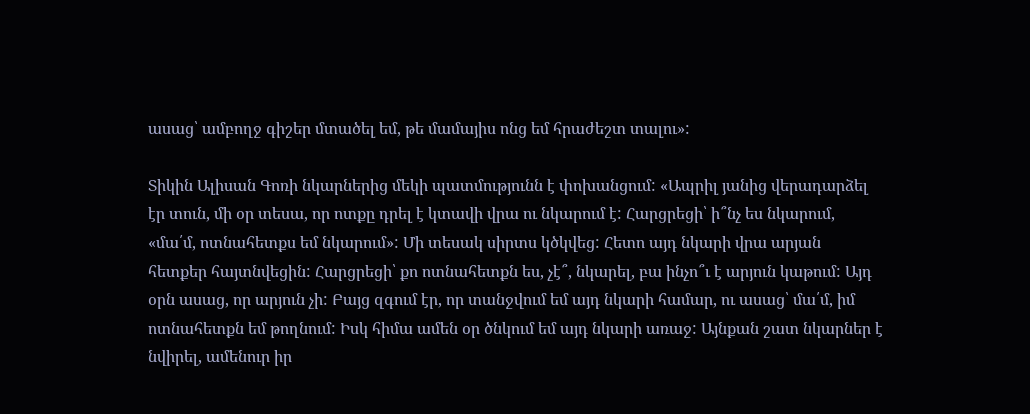ասաց՝ ամբողջ գիշեր մտածել եմ, թե մամայիս ոնց եմ հրաժեշտ տալու»:

Տիկին Ալիսան Գոռի նկարներից մեկի պատմությունն է փոխանցում: «Ապրիլ յանից վերադարձել էր տուն, մի օր տեսա, որ ոտքը դրել է կտավի վրա ու նկարում է: Հարցրեցի՝ ի՞նչ ես նկարում, «մա՛մ, ոտնահետքս եմ նկարում»: Մի տեսակ սիրտս կծկվեց: Հետո այդ նկարի վրա արյան հետքեր հայտնվեցին: Հարցրեցի՝ քո ոտնահետքն ես, չէ՞, նկարել, բա ինչո՞ւ է արյուն կաթում: Այդ օրն ասաց, որ արյուն չի: Բայց զգում էր, որ տանջվում եմ այդ նկարի համար, ու ասաց՝ մա՛մ, իմ ոտնահետքն եմ թողնում: Իսկ հիմա ամեն օր ծնկում եմ այդ նկարի առաջ: Այնքան շատ նկարներ է նվիրել, ամենուր իր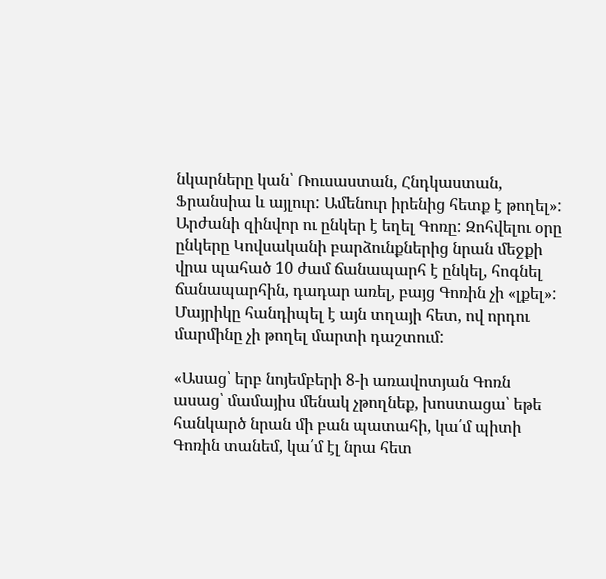նկարները կան՝ Ռուսաստան, Հնդկաստան, Ֆրանսիա և այլուր: Ամենուր իրենից հետք է թողել»: Արժանի զինվոր ու ընկեր է եղել Գոռը: Զոհվելու օրը ընկերը Կովսականի բարձունքներից նրան մեջքի վրա պահած 10 ժամ ճանապարհ է ընկել, հոգնել ճանապարհին, դադար առել, բայց Գոռին չի «լքել»: Մայրիկը հանդիպել է այն տղայի հետ, ով որդու մարմինը չի թողել մարտի դաշտում:

«Ասաց՝ երբ նոյեմբերի 8-ի առավոտյան Գոռն ասաց՝ մամայիս մենակ չթողնեք, խոստացա՝ եթե հանկարծ նրան մի բան պատահի, կա՛մ պիտի Գոռին տանեմ, կա՛մ էլ նրա հետ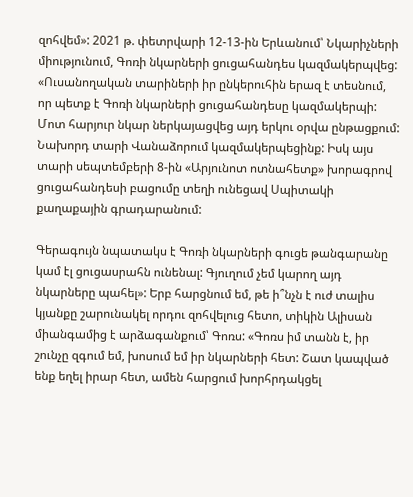զոհվեմ»: 2021 թ. փետրվարի 12-13-ին Երևանում՝ Նկարիչների միությունում, Գոռի նկարների ցուցահանդես կազմակերպվեց: «Ուսանողական տարիների իր ընկերուհին երազ է տեսնում, որ պետք է Գոռի նկարների ցուցահանդեսը կազմակերպի: Մոտ հարյուր նկար ներկայացվեց այդ երկու օրվա ընթացքում: Նախորդ տարի Վանաձորում կազմակերպեցինք: Իսկ այս տարի սեպտեմբերի 8-ին «Արյունոտ ոտնահետք» խորագրով ցուցահանդեսի բացումը տեղի ունեցավ Սպիտակի քաղաքային գրադարանում:

Գերագույն նպատակս է Գոռի նկարների գուցե թանգարանը կամ էլ ցուցասրահն ունենալ: Գյուղում չեմ կարող այդ նկարները պահել»: Երբ հարցնում եմ, թե ի՞նչն է ուժ տալիս կյանքը շարունակել որդու զոհվելուց հետո, տիկին Ալիսան միանգամից է արձագանքում՝ Գոռս: «Գոռս իմ տանն է, իր շունչը զգում եմ, խոսում եմ իր նկարների հետ: Շատ կապված ենք եղել իրար հետ, ամեն հարցում խորհրդակցել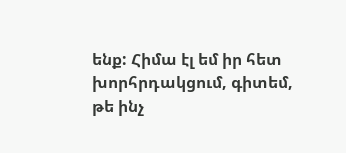ենք: Հիմա էլ եմ իր հետ խորհրդակցում, գիտեմ, թե ինչ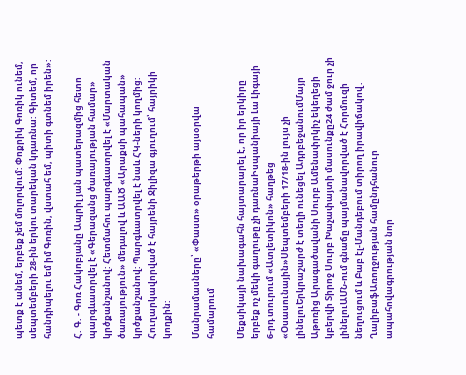պետք է անեմ, երբեք չեմ մոլորվում: Փոքրիկ Գոռիկ ունեմ, սեպտեմբերի 28-ին երկու տարեկան կդառնա: Գիտեմ, որ հանդիպելու եմ իմ Գոռին, վստահ եմ, պիտի գտնեմ իրեն»:

Հ. Գ. - Գոռ Հակոբյանը Ապրիլ յան պատերազմից հետո պարգևատրվել է «Գերազանց ծառայության համար» կրծքանշանով: Հետմահու պարգևատրվել է «Մարտական ծառայություն» մեդալով և ԱԱԾ «Արաքսի պահապան» կրծքանշանով: Պարգևատրվել է նաև ՀԿ-ների կողմից: Հուղարկավորված է հայրենի Ջիլիզա գյուղում՝ հայրիկի կողքին:

Մանրամասները՝ «Փաստ» օրաթերթի այսօրվա համարում

Մեքսիկայի նախագահն հայտարարել է, որ իր երկիրը երբեք ոչ մեկի գաղութը չի դառնաԻսպանիայի Լա Լիգայի 6-րդ տուրում «Ատլետիկոն» հաղթեց «Օսասունային»Սեպտեմբերի 17/18-ին լույս չի լինելուԵրկրաշարժ է տեղի ունեցել ԱդրբեջանումՄայր Աթոռից Արագածավանի Սուրբ Ամենափրկիչ եկեղեցի կբերվի Տիրոջ Սուրբ Խաչափայտի մասունքը24 ժամ ջուր չի լինելուԱՄՆ-ում գնաճը պայմանավորված է Հորմուզի նեղուցում և Բաբ էլ-Մանդեբում տիրող իրավիճակով․ ՂալիբաֆԱռողջության համընդհանուր ապահովագրության նոր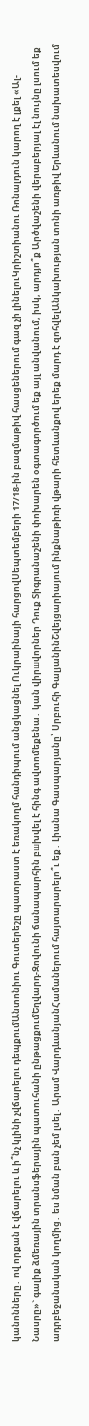կանոնները․ ով որքան է վճարելու և ի՞նչ կլինի չվճարելու դեպքումԱնտոնիու Գուտերեշը պատրաստ է եռակողմ հանդիպում անցկացնել Ուկրաինայի հարցովՍեպտեմբերի 17/18-ին բազմաթիվ հասցեներում գազ չի լինելուԿրիշտիանու Ռոնալդուն կարող է լքել «Ալ-Նասրը»` գալիք ձմեռային տրանսֆերային պատուհանի ընթացքումԵղվարդ-Զովունի ճանապարհին բшխվել է հինգ ավտոմեքենա․ կան վիրшվորներ Դուք Տիգրանաշենի փոխարեն օգտագործում եք այլ անվանում, իսկ, արդյո՞ք Արծվաշենի վերաբերյալ էլ նույնը լսում եք ադրբեջանական կողմից․ ես նման բան չեմ լսել․ Արամ ՎարդևանյանՀամաներում հայտարարելո՞ւ եք․ Լիանա Գասպարյանը՝ Սրբուհի ԳալյանինՇվեյցարիայում ինքնաթիռի վթարի հետևանքով երեք մարդ է զոհվելԱնկախության տոնի առթիվ Երևանում նախատեսվում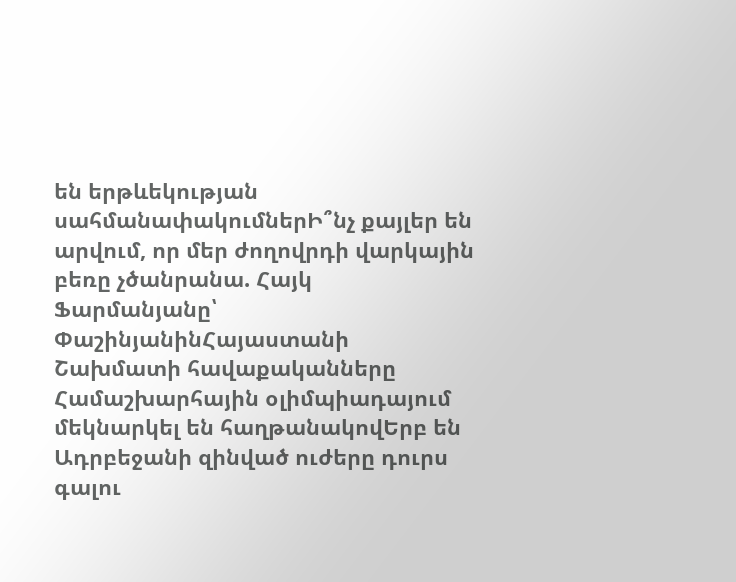են երթևեկության սահմանափակումներԻ՞նչ քայլեր են արվում, որ մեր ժողովրդի վարկային բեռը չծանրանա. Հայկ Ֆարմանյանը՝ ՓաշինյանինՀայաստանի Շախմատի հավաքականները Համաշխարհային օլիմպիադայում մեկնարկել են հաղթանակովԵրբ են Ադրբեջանի զինված ուժերը դուրս գալու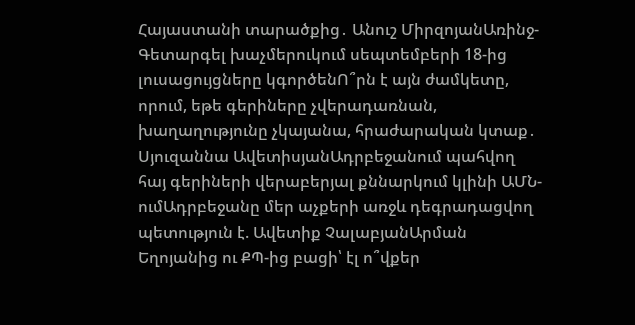Հայաստանի տարածքից․ Անուշ ՄիրզոյանԱռինջ-Գետարգել խաչմերուկում սեպտեմբերի 18-ից լուսացույցները կգործենՈ՞րն է այն ժամկետը, որում, եթե գերիները չվերադառնան, խաղաղությունը չկայանա, հրաժարական կտաք․ Սյուզաննա ԱվետիսյանԱդրբեջանում պահվող հայ գերիների վերաբերյալ քննարկում կլինի ԱՄՆ-ումԱդրբեջանը մեր աչքերի առջև դեգրադացվող պետություն է. Ավետիք ՉալաբյանԱրման Եղոյանից ու ՔՊ-ից բացի՝ էլ ո՞վքեր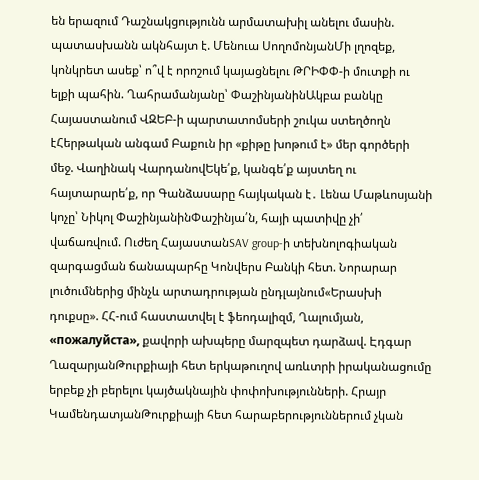են երազում Դաշնակցությունն արմատախիլ անելու մասին. պատասխանն ակնհայտ է. Մենուա ՍողոմոնյանՄի լղոզեք, կոնկրետ ասեք՝ ո՞վ է որոշում կայացնելու ԹՐԻՓՓ-ի մուտքի ու ելքի պահին. Ղահրամանյանը՝ ՓաշինյանինԱկբա բանկը Հայաստանում ՎԶԵԲ-ի պարտատոմսերի շուկա ստեղծողն էՀերթական անգամ Բաքուն իր «քիթը խոթում է» մեր գործերի մեջ. Վաղինակ ՎարդանովԵկե՛ք, կանգե՛ք այստեղ ու հայտարարե՛ք, որ Գանձասարը հայկական է․ Լենա Մաթևոսյանի կոչը՝ Նիկոլ ՓաշինյանինՓաշինյա՛ն, հայի պատիվը չի՛ վաճառվում. Ուժեղ ՀայաստանSAV group-ի տեխնոլոգիական զարգացման ճանապարհը Կոնվերս Բանկի հետ. Նորարար լուծումներից մինչև արտադրության ընդլայնում«Երասխի դուքսը». ՀՀ-ում հաստատվել է ֆեոդալիզմ, Ղալումյան, «пожалуйста», քավորի ախպերը մարզպետ դարձավ. Էդգար ՂազարյանԹուրքիայի հետ երկաթուղով առևտրի իրականացումը երբեք չի բերելու կայծակնային փոփոխությունների. Հրայր ԿամենդատյանԹուրքիայի հետ հարաբերություններում չկան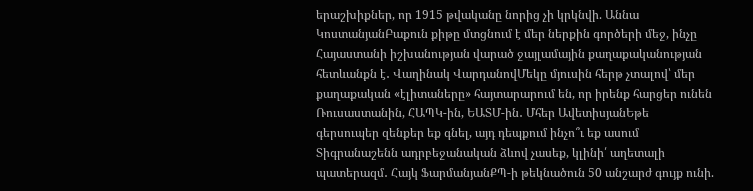երաշխիքներ, որ 1915 թվականը նորից չի կրկնվի. Աննա ԿոստանյանԲաքուն քիթը մտցնում է մեր ներքին գործերի մեջ, ինչը Հայաստանի իշխանության վարած ջայլամային քաղաքականության հետևանքն է․ Վաղինակ ՎարդանովՄեկը մյուսին հերթ չտալով՝ մեր քաղաքական «էլիտաները» հայտարարում են, որ իրենք հարցեր ունեն Ռուսաստանին, ՀԱՊԿ-ին, ԵԱՏՄ-ին․ Մհեր ԱվետիսյանԵթե գերսուպեր զենքեր եք գնել, այդ դեպքում ինչո՞ւ եք ասում Տիգրանաշենն ադրբեջանական ձևով չասեք, կլինի՛ աղետալի պատերազմ․ Հայկ ՖարմանյանՔՊ-ի թեկնածուն 50 անշարժ գույք ունի.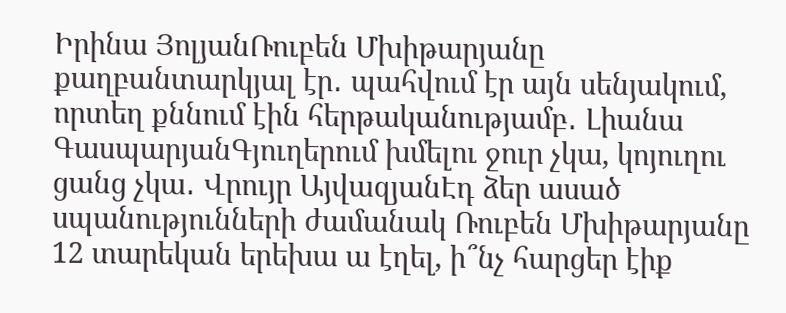Իրինա ՅոլյանՌուբեն Մխիթարյանը քաղբանտարկյալ էր․ պահվում էր այն սենյակում, որտեղ քննում էին հերթականությամբ․ Լիանա ԳասպարյանԳյուղերում խմելու ջուր չկա, կոյուղու ցանց չկա․ Վրույր ԱյվազյանԷդ ձեր ասած սպանությունների ժամանակ Ռուբեն Մխիթարյանը 12 տարեկան երեխա ա էղել, ի՞նչ հարցեր էիք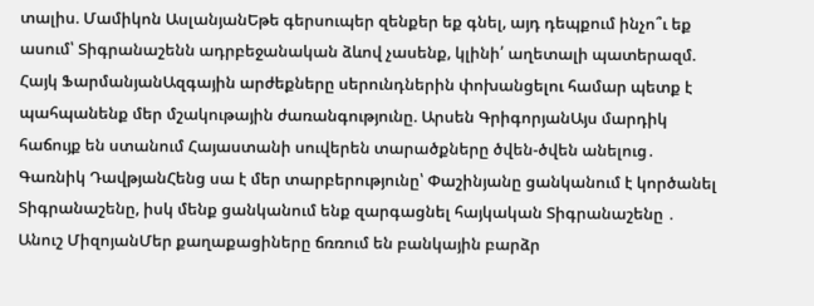տալիս. Մամիկոն ԱսլանյանԵթե գերսուպեր զենքեր եք գնել, այդ դեպքում ինչո՞ւ եք ասում՝ Տիգրանաշենն ադրբեջանական ձևով չասենք, կլինի՛ աղետալի պատերազմ. Հայկ ՖարմանյանԱզգային արժեքները սերունդներին փոխանցելու համար պետք է պահպանենք մեր մշակութային ժառանգությունը. Արսեն ԳրիգորյանԱյս մարդիկ հաճույք են ստանում Հայաստանի սուվերեն տարածքները ծվեն-ծվեն անելուց․ Գառնիկ ԴավթյանՀենց սա է մեր տարբերությունը՝ Փաշինյանը ցանկանում է կործանել Տիգրանաշենը, իսկ մենք ցանկանում ենք զարգացնել հայկական Տիգրանաշենը ․ Անուշ ՄիզոյանՄեր քաղաքացիները ճռռում են բանկային բարձր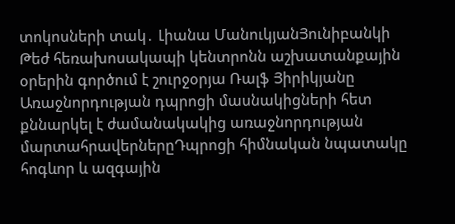տոկոսների տակ․ Լիանա ՄանուկյանՅունիբանկի Թեժ հեռախոսակապի կենտրոնն աշխատանքային օրերին գործում է շուրջօրյա Ռալֆ Յիրիկյանը Առաջնորդության դպրոցի մասնակիցների հետ քննարկել է ժամանակակից առաջնորդության մարտահրավերներըԴպրոցի հիմնական նպատակը հոգևոր և ազգային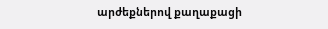արժեքներով քաղաքացի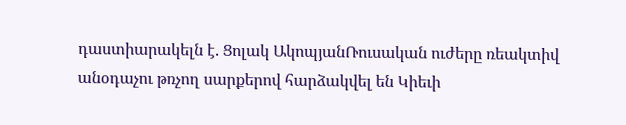դաստիարակելն է. Ցոլակ ԱկոպյանՌուսական ուժերը ռեակտիվ անօդաչու թռչող սարքերով հարձակվել են Կիեւի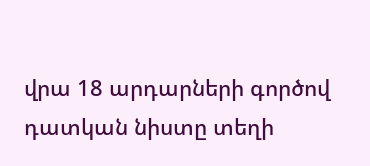վրա 18 արդարների գործով դատկան նիստը տեղի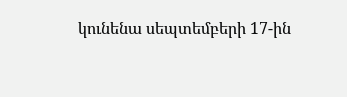կունենա սեպտեմբերի 17-ին